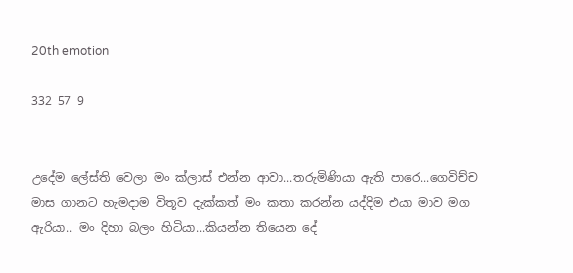20th emotion

332 57 9


උදේම ලේස්ති වෙලා මං ක්ලාස් එන්න ආවා...තරුමිණියා ඇති පාරෙ...ගෙවිච්ච මාස ගානට හැමදාම විතූව දැක්කත් මං කතා කරන්න යද්දිම එයා මාව මග ඇරියා.. මං දිහා බලං හිටියා...කියන්න තියෙන දේ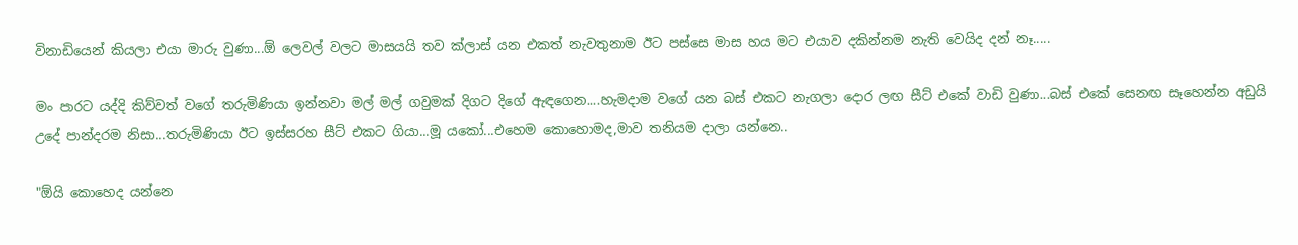විනාඩියෙන් කියලා එයා මාරු වුණා...ඕ ලෙවල් වලට මාසයයි තව ක්ලාස් යන එකත් නැවතුනාම ඊට පස්සෙ මාස හය මට එයාව දකින්නම නැති වෙයිද දන් නෑ.....

මං පාරට යද්දි කිව්වත් වගේ තරුමිණියා ඉන්නවා මල් මල් ගවුමක් දිගට දිගේ ඇඳගෙන....හැමදාම වගේ යන බස් එකට නැගලා දොර ලඟ සීට් එකේ වාඩි වුණා...බස් එකේ සෙනඟ සෑහෙන්න අඩුයි උදේ පාන්දරම නිසා...තරුමිණියා ඊට ඉස්සරහ සීට් එකට ගියා...මූ යකෝ...එහෙම කොහොමද,මාව තනියම දාලා යන්නෙ..

"ඕයි කොහෙද යන්නෙ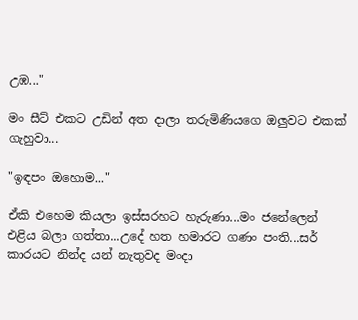උඹ..."

මං සීට් එකට උඩින් අත දාලා තරුමිණියගෙ ඔලුවට එකක් ගැහුවා...

"ඉඳපං ඔහොම..."

ඒකි එහෙම කියලා ඉස්සරහට හැරුණා...මං ජනේලෙන් එළිය බලා ගත්තා...උදේ හත හමාරට ගණං පංති...සර් කාරයට නින්ද යන් නැතුවද මංදා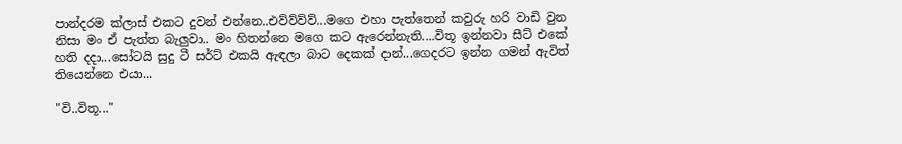පාන්දරම ක්ලාස් එකට දුවන් එන්නෙ..එව්ව්ව්ව්...මගෙ එහා පැත්තෙන් කවුරු හරි වාඩි වුන නිසා මං ඒ පැත්ත බැලුවා.. මං හිතන්නෙ මගෙ කට ඇරෙන්නැති....විතූ ඉන්නවා සීට් එකේ හති දදා...සෝටයි සුදු ටී සර්ට් එකයි ඇඳලා බාට දෙකක් දාන්...ගෙදරට ඉන්න ගමන් ඇවිත් තියෙන්නෙ එයා...

"වි..විතූ..."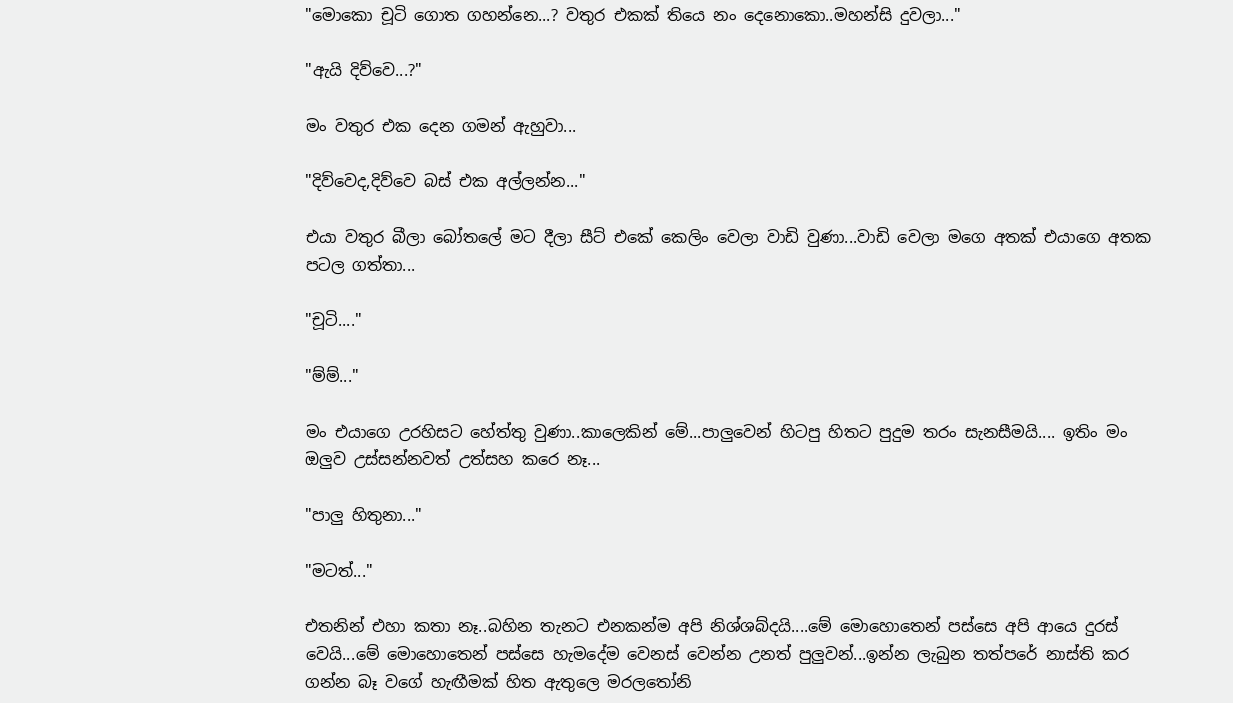"මොකො චූටි ගොත ගහන්නෙ...? වතුර එකක් තියෙ නං දෙනොකො..මහන්සි දුවලා..."

"ඇයි දිව්වෙ...?"

මං වතුර එක දෙන ගමන් ඇහුවා...

"දිව්වෙද,දිව්වෙ බස් එක අල්ලන්න..."

එයා වතුර බීලා බෝතලේ මට දීලා සීට් එකේ කෙලිං වෙලා වාඩි වුණා...වාඩි වෙලා මගෙ අතක් එයාගෙ අතක පටල ගත්තා...

"චූටි...."

"ම්ම්..."

මං එයාගෙ උරහිසට හේත්තු වුණා..කාලෙකින් මේ...පාලුවෙන් හිටපු හිතට පුදුම තරං සැනසීමයි.... ඉතිං මං ඔලුව උස්සන්නවත් උත්සහ කරෙ නෑ...

"පාලු හිතුනා..."

"මටත්..."

එතනින් එහා කතා නෑ..බහින තැනට එනකන්ම අපි නිශ්ශබ්දයි....මේ මොහොතෙන් පස්සෙ අපි ආයෙ දුරස් වෙයි...මේ මොහොතෙන් පස්සෙ හැමදේම වෙනස් වෙන්න උනත් පුලුවන්...ඉන්න ලැබුන තත්පරේ නාස්ති කර ගන්න බෑ වගේ හැඟීමක් හිත ඇතුලෙ මරලතෝනි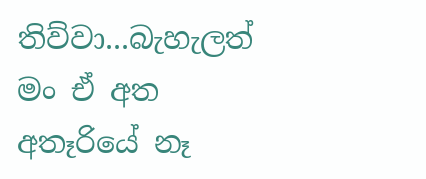තිව්වා...බැහැලත් මං ඒ අත අතෑරියේ නෑ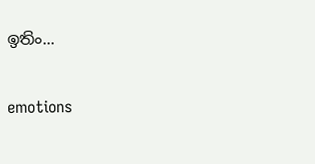ඉතිං...

emotions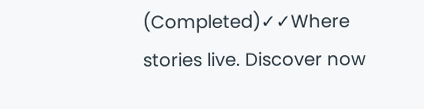(Completed)✓✓Where stories live. Discover now